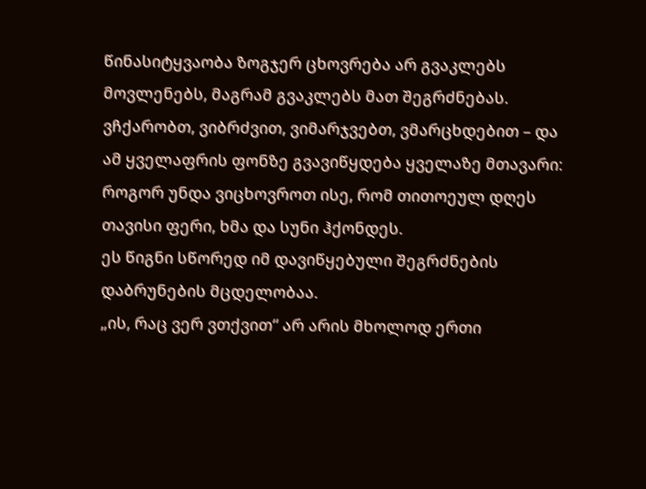წინასიტყვაობა ზოგჯერ ცხოვრება არ გვაკლებს მოვლენებს, მაგრამ გვაკლებს მათ შეგრძნებას. ვჩქარობთ, ვიბრძვით, ვიმარჯვებთ, ვმარცხდებით – და ამ ყველაფრის ფონზე გვავიწყდება ყველაზე მთავარი: როგორ უნდა ვიცხოვროთ ისე, რომ თითოეულ დღეს თავისი ფერი, ხმა და სუნი ჰქონდეს.
ეს წიგნი სწორედ იმ დავიწყებული შეგრძნების დაბრუნების მცდელობაა.
„ის, რაც ვერ ვთქვით“ არ არის მხოლოდ ერთი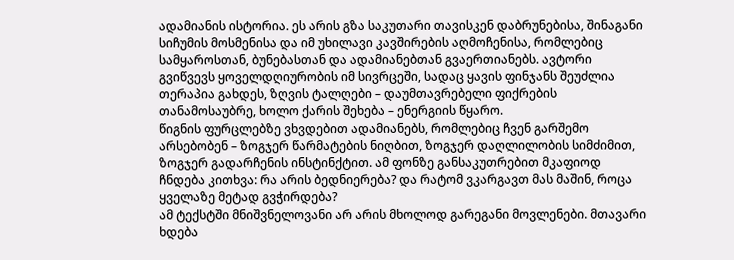ადამიანის ისტორია. ეს არის გზა საკუთარი თავისკენ დაბრუნებისა, შინაგანი სიჩუმის მოსმენისა და იმ უხილავი კავშირების აღმოჩენისა, რომლებიც სამყაროსთან, ბუნებასთან და ადამიანებთან გვაერთიანებს. ავტორი გვიწვევს ყოველდღიურობის იმ სივრცეში, სადაც ყავის ფინჯანს შეუძლია თერაპია გახდეს, ზღვის ტალღები – დაუმთავრებელი ფიქრების თანამოსაუბრე, ხოლო ქარის შეხება – ენერგიის წყარო.
წიგნის ფურცლებზე ვხვდებით ადამიანებს, რომლებიც ჩვენ გარშემო არსებობენ – ზოგჯერ წარმატების ნიღბით, ზოგჯერ დაღლილობის სიმძიმით, ზოგჯერ გადარჩენის ინსტინქტით. ამ ფონზე განსაკუთრებით მკაფიოდ ჩნდება კითხვა: რა არის ბედნიერება? და რატომ ვკარგავთ მას მაშინ, როცა ყველაზე მეტად გვჭირდება?
ამ ტექსტში მნიშვნელოვანი არ არის მხოლოდ გარეგანი მოვლენები. მთავარი ხდება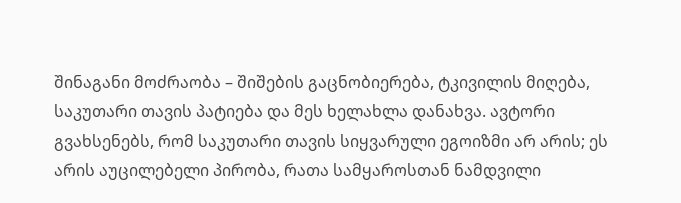შინაგანი მოძრაობა – შიშების გაცნობიერება, ტკივილის მიღება, საკუთარი თავის პატიება და მეს ხელახლა დანახვა. ავტორი გვახსენებს, რომ საკუთარი თავის სიყვარული ეგოიზმი არ არის; ეს არის აუცილებელი პირობა, რათა სამყაროსთან ნამდვილი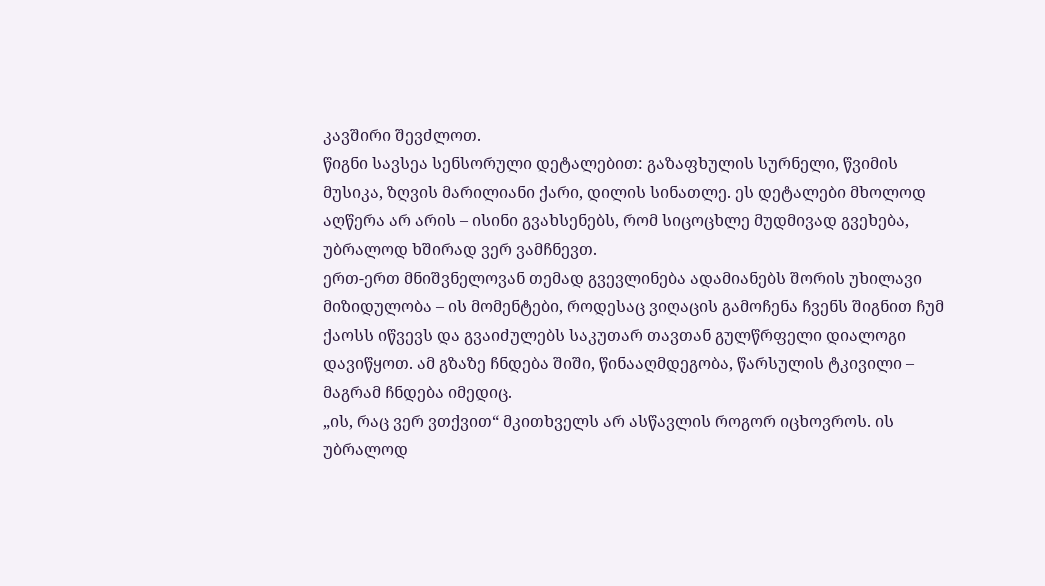კავშირი შევძლოთ.
წიგნი სავსეა სენსორული დეტალებით: გაზაფხულის სურნელი, წვიმის მუსიკა, ზღვის მარილიანი ქარი, დილის სინათლე. ეს დეტალები მხოლოდ აღწერა არ არის – ისინი გვახსენებს, რომ სიცოცხლე მუდმივად გვეხება, უბრალოდ ხშირად ვერ ვამჩნევთ.
ერთ-ერთ მნიშვნელოვან თემად გვევლინება ადამიანებს შორის უხილავი მიზიდულობა – ის მომენტები, როდესაც ვიღაცის გამოჩენა ჩვენს შიგნით ჩუმ ქაოსს იწვევს და გვაიძულებს საკუთარ თავთან გულწრფელი დიალოგი დავიწყოთ. ამ გზაზე ჩნდება შიში, წინააღმდეგობა, წარსულის ტკივილი – მაგრამ ჩნდება იმედიც.
„ის, რაც ვერ ვთქვით“ მკითხველს არ ასწავლის როგორ იცხოვროს. ის უბრალოდ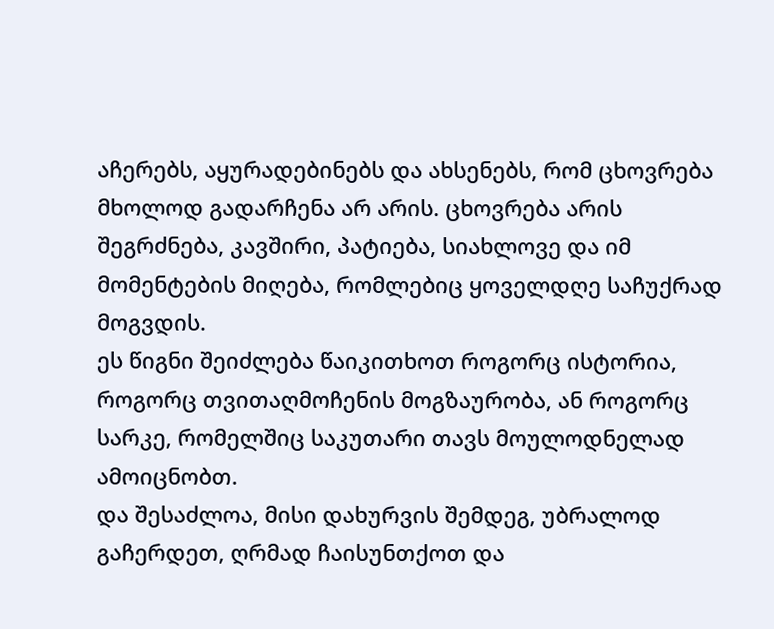აჩერებს, აყურადებინებს და ახსენებს, რომ ცხოვრება მხოლოდ გადარჩენა არ არის. ცხოვრება არის შეგრძნება, კავშირი, პატიება, სიახლოვე და იმ მომენტების მიღება, რომლებიც ყოველდღე საჩუქრად მოგვდის.
ეს წიგნი შეიძლება წაიკითხოთ როგორც ისტორია, როგორც თვითაღმოჩენის მოგზაურობა, ან როგორც სარკე, რომელშიც საკუთარი თავს მოულოდნელად ამოიცნობთ.
და შესაძლოა, მისი დახურვის შემდეგ, უბრალოდ გაჩერდეთ, ღრმად ჩაისუნთქოთ და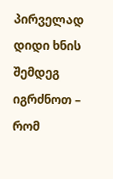პირველად დიდი ხნის შემდეგ იგრძნოთ – რომ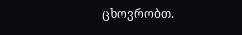ცხოვრობთ.